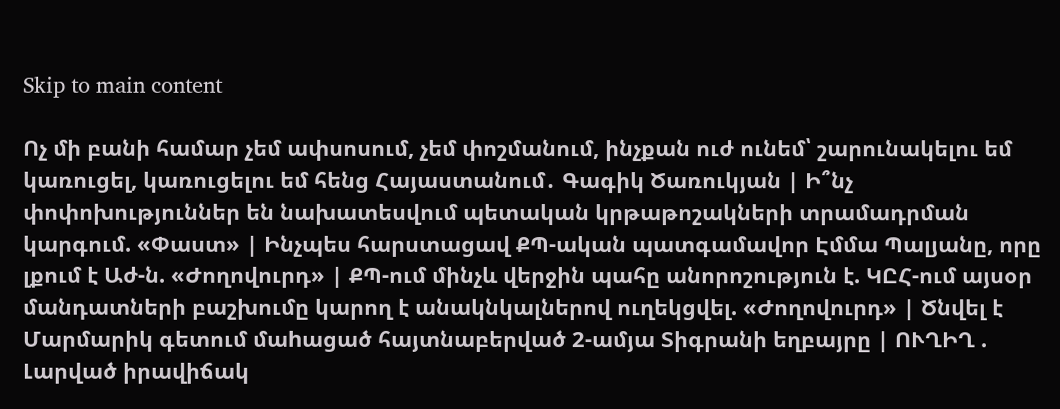Skip to main content

Ոչ մի բանի համար չեմ ափսոսում, չեմ փոշմանում, ինչքան ուժ ունեմ՝ շարունակելու եմ կառուցել, կառուցելու եմ հենց Հայաստանում․ Գագիկ Ծառուկյան | Ի՞նչ փոփոխություններ են նախատեսվում պետական կրթաթոշակների տրամադրման կարգում. «Փաստ» | Ինչպես հարստացավ ՔՊ-ական պատգամավոր Էմմա Պալյանը, որը լքում է Աժ-ն. «Ժողովուրդ» | ՔՊ-ում մինչև վերջին պահը անորոշություն է. ԿԸՀ-ում այսօր մանդատների բաշխումը կարող է անակնկալներով ուղեկցվել. «Ժողովուրդ» | Ծնվել է Մարմարիկ գետում մաhացած հայտնաբերված 2-ամյա Տիգրանի եղբայրը | ՈՒՂԻՂ . Լարված իրավիճակ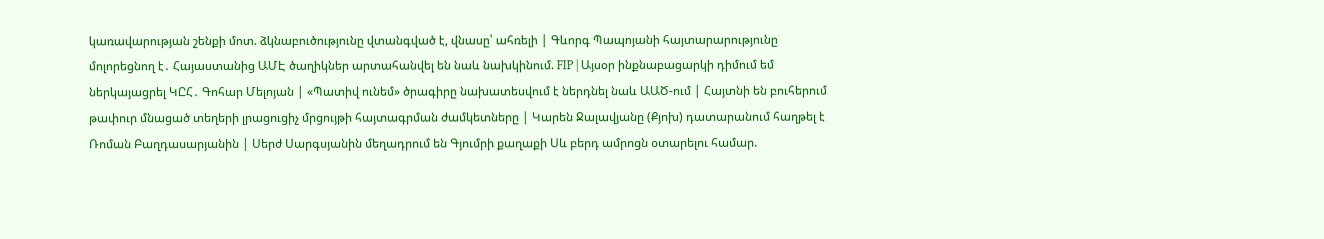կառավարության շենքի մոտ. ձկնաբուծությունը վտանգված է, վնասը՝ ահռելի | Գևորգ Պապոյանի հայտարարությունը մոլորեցնող է․ Հայաստանից ԱՄԷ ծաղիկներ արտահանվել են նաև նախկինում. FIP | Այսօր ինքնաբացարկի դիմում եմ ներկայացրել ԿԸՀ․ Գոհար Մելոյան | «Պատիվ ունեմ» ծրագիրը նախատեսվում է ներդնել նաև ԱԱԾ-ում | Հայտնի են բուհերում թափուր մնացած տեղերի լրացուցիչ մրցույթի հայտագրման ժամկետները | Կարեն Ջալավյանը (Քյոխ) դատարանում հաղթել է Ռոման Բաղդասարյանին | Սերժ Սարգսյանին մեղադրում են Գյումրի քաղաքի Սև բերդ ամրոցն օտարելու համար.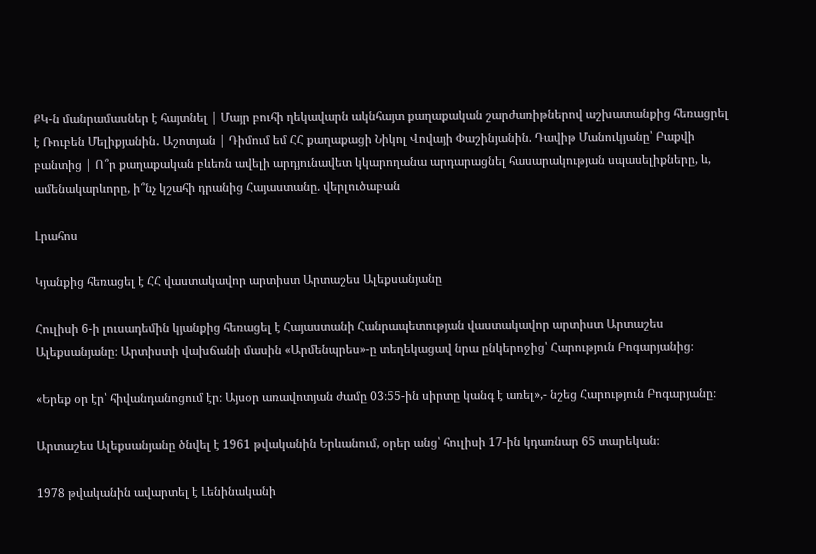ՔԿ-ն մանրամասներ է հայտնել | Մայր բուհի ղեկավարն ակնհայտ քաղաքական շարժառիթներով աշխատանքից հեռացրել է Ռուբեն Մելիքյանին․ Աշոտյան | Դիմում եմ ՀՀ քաղաքացի Նիկոլ Վովայի Փաշինյանին. Դավիթ Մանուկյանը՝ Բաքվի բանտից | Ո՞ր քաղաքական բևեռն ավելի արդյունավետ կկարողանա արդարացնել հասարակության սպասելիքները, և, ամենակարևորը, ի՞նչ կշահի դրանից Հայաստանը. վերլուծաբան

Լրահոս

Կյանքից հեռացել է ՀՀ վաստակավոր արտիստ Արտաշես Ալեքսանյանը

Հուլիսի 6-ի լուսադեմին կյանքից հեռացել է Հայաստանի Հանրապետության վաստակավոր արտիստ Արտաշես Ալեքսանյանը։ Արտիստի վախճանի մասին «Արմենպրես»-ը տեղեկացավ նրա ընկերոջից՝ Հարություն Բոգարյանից։

«Երեք օր էր՝ հիվանդանոցում էր։ Այսօր առավոտյան ժամը 03։55-ին սիրտը կանգ է առել»,- նշեց Հարություն Բոգարյանը։

Արտաշես Ալեքսանյանը ծնվել է 1961 թվականին Երևանում, օրեր անց՝ հուլիսի 17-ին կդառնար 65 տարեկան։

1978 թվականին ավարտել է Լենինականի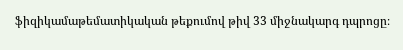ֆիզիկամաթեմատիկական թեքումով թիվ 33 միջնակարգ դպրոցը։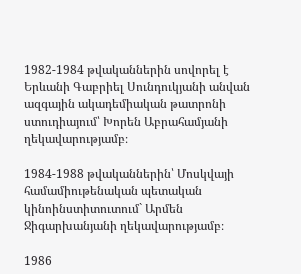1982-1984 թվականներին սովորել է Երևանի Գաբրիել Սունդուկյանի անվան ազգային ակադեմիական թատրոնի ստուդիայում՝ Խորեն Աբրահամյանի ղեկավարությամբ։

1984-1988 թվականներին՝ Մոսկվայի համամիութենական պետական կինոինստիտուտում` Արմեն Ջիգարխանյանի ղեկավարությամբ։

1986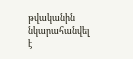թվականին նկարահանվել է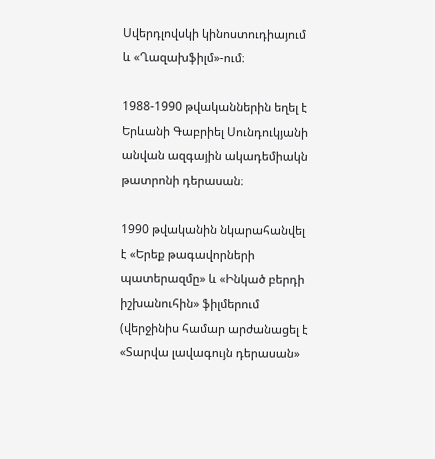Սվերդլովսկի կինոստուդիայում և «Ղազախֆիլմ»-ում։

1988-1990 թվականներին եղել է Երևանի Գաբրիել Սունդուկյանի անվան ազգային ակադեմիակն թատրոնի դերասան։

1990 թվականին նկարահանվել է «Երեք թագավորների պատերազմը» և «Ինկած բերդի իշխանուհին» ֆիլմերում (վերջինիս համար արժանացել է «Տարվա լավագույն դերասան»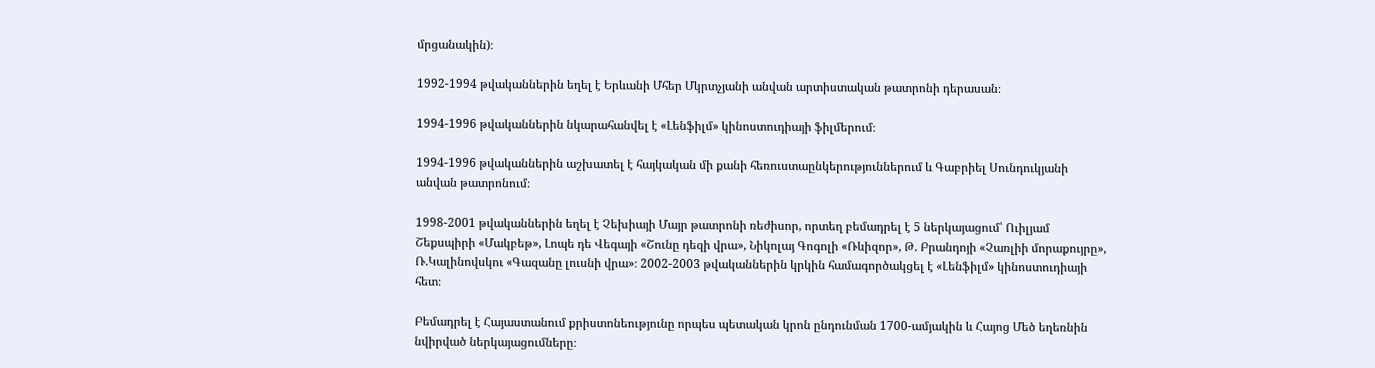մրցանակին)։

1992-1994 թվականներին եղել է Երևանի Մհեր Մկրտչյանի անվան արտիստական թատրոնի դերասան։

1994-1996 թվականներին նկարահանվել է «Լենֆիլմ» կինոստուդիայի ֆիլմերում։

1994-1996 թվականներին աշխատել է հայկական մի քանի հեռուստաընկերություններում և Գաբրիել Սունդուկյանի անվան թատրոնում։

1998-2001 թվականներին եղել է Չեխիայի Մայր թատրոնի ռեժիսոր, որտեղ բեմադրել է 5 ներկայացում՝ Ուիլյամ Շեքսպիրի «Մակբեթ», Լոպե դե Վեգայի «Շունը դեզի վրա», Նիկոլայ Գոգոլի «Ռևիզոր», Թ. Բրանդոյի «Չառլիի մորաքույրը», Ռ.Կալինովսկու «Գազանը լուսնի վրա»։ 2002-2003 թվականներին կրկին համագործակցել է «Լենֆիլմ» կինոստուդիայի հետ։

Բեմադրել է Հայաստանում քրիստոնեությունը որպես պետական կրոն ընդունման 1700-ամյակին և Հայոց Մեծ եղեռնին նվիրված ներկայացումները։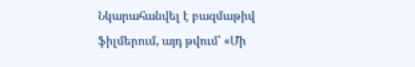Նկարահանվել է բազմաթիվ ֆիլմերում, այդ թվում՝ «Մի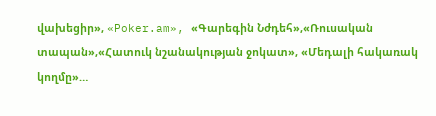վախեցիր», «Poker.am», «Գարեգին Նժդեհ»,«Ռուսական տապան»,«Հատուկ նշանակության ջոկատ», «Մեդալի հակառակ կողմը»…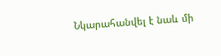Նկարահանվել է նաև մի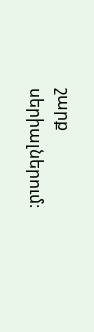շարք սերիալներում։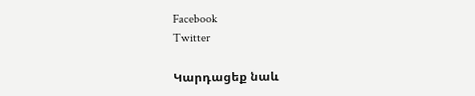Facebook
Twitter

Կարդացեք նաև